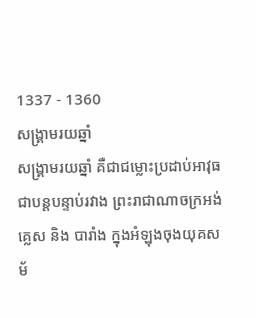1337 - 1360
សង្គ្រាមរយឆ្នាំ
សង្រ្គាមរយឆ្នាំ គឺជាជម្លោះប្រដាប់អាវុធជាបន្តបន្ទាប់រវាង ព្រះរាជាណាចក្រអង់គ្លេស និង បារាំង ក្នុងអំឡុងចុងយុគសម័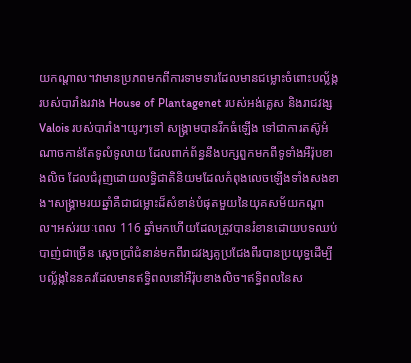យកណ្តាល។វាមានប្រភពមកពីការទាមទារដែលមានជម្លោះចំពោះបល្ល័ង្ករបស់បារាំងរវាង House of Plantagenet របស់អង់គ្លេស និងរាជវង្ស Valois របស់បារាំង។យូរៗទៅ សង្រ្គាមបានរីកធំឡើង ទៅជាការតស៊ូអំណាចកាន់តែទូលំទូលាយ ដែលពាក់ព័ន្ធនឹងបក្សពួកមកពីទូទាំងអឺរ៉ុបខាងលិច ដែលជំរុញដោយលទ្ធិជាតិនិយមដែលកំពុងលេចឡើងទាំងសងខាង។សង្រ្គាមរយឆ្នាំគឺជាជម្លោះដ៏សំខាន់បំផុតមួយនៃយុគសម័យកណ្តាល។អស់រយៈពេល 116 ឆ្នាំមកហើយដែលត្រូវបានរំខានដោយបទឈប់បាញ់ជាច្រើន ស្តេចប្រាំជំនាន់មកពីរាជវង្សគូប្រជែងពីរបានប្រយុទ្ធដើម្បីបល្ល័ង្កនៃនគរដែលមានឥទ្ធិពលនៅអឺរ៉ុបខាងលិច។ឥទ្ធិពលនៃស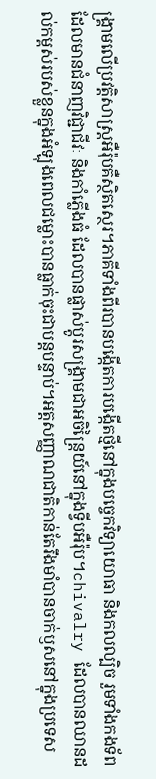ង្រ្គាមលើប្រវត្តិសាស្ត្រអឺរ៉ុបគឺស្ថិតស្ថេរ។ភាគីទាំងពីរបានបង្កើតការបង្កើតថ្មីនៅក្នុងបច្ចេកវិទ្យាយោធា និងកលល្បិច រួមទាំងកងទ័ពដែលមានជំនាញវិជ្ជាជីវៈ និងកាំភ្លើងធំ ដែលបានផ្លាស់ប្តូរសង្រ្គាមជាអចិន្ត្រៃយ៍នៅក្នុងទ្វីបអឺរ៉ុប។chivalry ដែលបានឈានដល់កម្ពស់របស់ខ្លួនក្នុងអំឡុងពេលជម្លោះបានធ្លាក់ចុះជាបន្តបន្ទាប់។អត្តសញ្ញាណជាតិកាន់តែរឹងមាំបានចាក់ឫសនៅក្នុងប្រទេស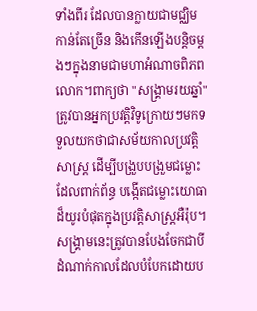ទាំងពីរ ដែលបានក្លាយជាមជ្ឈិមកាន់តែច្រើន និងកើនឡើងបន្តិចម្តងៗក្នុងនាមជាមហាអំណាចពិភពលោក។ពាក្យថា "សង្រ្គាមរយឆ្នាំ" ត្រូវបានអ្នកប្រវត្ដិវិទូក្រោយៗមកទទួលយកថាជាសម័យកាលប្រវត្តិសាស្ត្រ ដើម្បីបង្រួបបង្រួមជម្លោះដែលពាក់ព័ន្ធ បង្កើតជម្លោះយោធាដ៏យូរបំផុតក្នុងប្រវត្តិសាស្ត្រអឺរ៉ុប។សង្គ្រាមនេះត្រូវបានបែងចែកជាបីដំណាក់កាលដែលបំបែកដោយប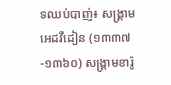ទឈប់បាញ់៖ សង្គ្រាមអេដវឺដៀន (១៣៣៧-១៣៦០) សង្គ្រាមខារ៉ូ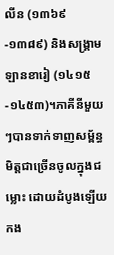លីន (១៣៦៩-១៣៨៩) និងសង្គ្រាមឡានខារៀ (១៤១៥-១៤៥៣)។ភាគីនីមួយៗបានទាក់ទាញសម្ព័ន្ធមិត្តជាច្រើនចូលក្នុងជម្លោះ ដោយដំបូងឡើយកង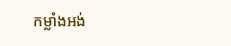កម្លាំងអង់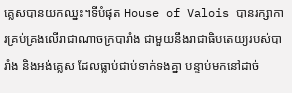គ្លេសបានយកឈ្នះ។ទីបំផុត House of Valois បានរក្សាការគ្រប់គ្រងលើរាជាណាចក្របារាំង ជាមួយនឹងរាជាធិបតេយ្យរបស់បារាំង និងអង់គ្លេស ដែលធ្លាប់ជាប់ទាក់ទងគ្នា បន្ទាប់មកនៅដាច់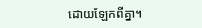ដោយឡែកពីគ្នា។